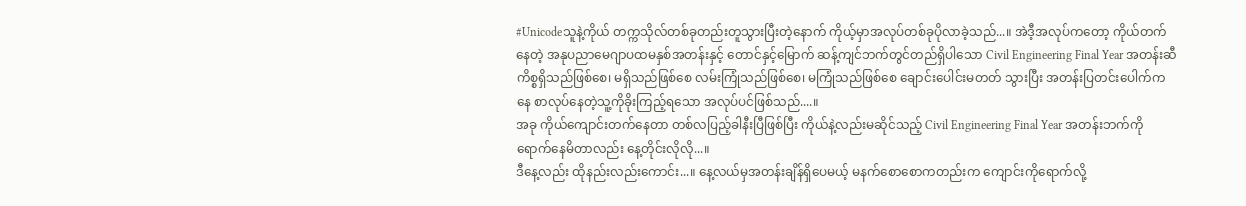#Unicodeသူနဲ့ကိုယ် တက္ကသိုလ်တစ်ခုတည်းတူသွားပြီးတဲ့နောက် ကိုယ့်မှာအလုပ်တစ်ခုပိုလာခဲ့သည်...။ အဲဒီ့အလုပ်ကတော့ ကိုယ်တက်နေတဲ့ အနုပညာမေဂျာပထမနှစ်အတန်းနှင့် တောင်နှင့်မြောက် ဆန့်ကျင်ဘက်တွင်တည်ရှိပါသော Civil Engineering Final Year အတန်းဆီ ကိစ္စရှိသည်ဖြစ်စေ၊ မရှိသည်ဖြစ်စေ လမ်းကြုံသည်ဖြစ်စေ၊ မကြုံသည်ဖြစ်စေ ချောင်းပေါင်းမတတ် သွားပြီး အတန်းပြတင်းပေါက်ကနေ စာလုပ်နေတဲ့သူ့ကိုခိုးကြည့်ရသော အလုပ်ပင်ဖြစ်သည်....။
အခု ကိုယ်ကျောင်းတက်နေတာ တစ်လပြည့်ခါနီးပြီဖြစ်ပြီး ကိုယ်နဲ့လည်းမဆိုင်သည့် Civil Engineering Final Year အတန်းဘက်ကိုရောက်နေမိတာလည်း နေ့တိုင်းလိုလို...။
ဒီနေ့လည်း ထိုနည်းလည်းကောင်း...။ နေ့လယ်မှအတန်းချိန်ရှိပေမယ့် မနက်စောစောကတည်းက ကျောင်းကိုရောက်လို့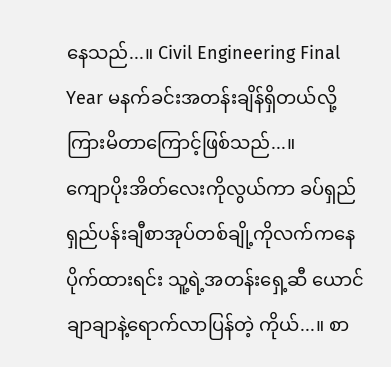နေသည်...။ Civil Engineering Final Year မနက်ခင်းအတန်းချိန်ရှိတယ်လို့ကြားမိတာကြောင့်ဖြစ်သည်...။
ကျောပိုးအိတ်လေးကိုလွယ်ကာ ခပ်ရှည်ရှည်ပန်းချီစာအုပ်တစ်ချို့ကိုလက်ကနေပိုက်ထားရင်း သူ့ရဲ့အတန်းရှေ့ဆီ ယောင်ချာချာနဲ့ရောက်လာပြန်တဲ့ ကိုယ်...။ စာ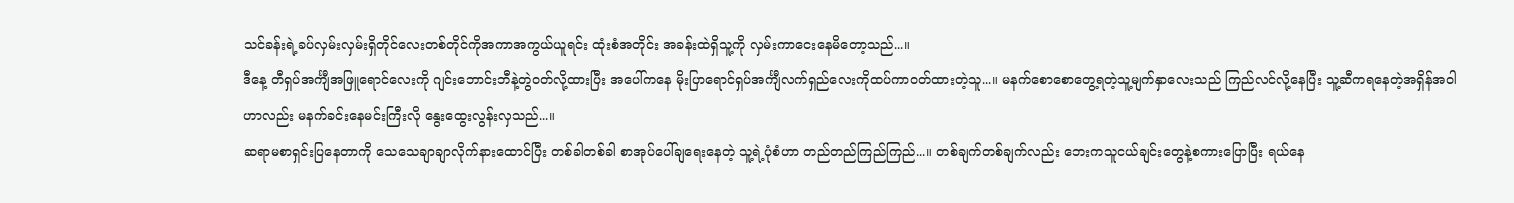သင်ခန်းရဲ့ခပ်လှမ်းလှမ်းရှိတိုင်လေးတစ်တိုင်ကိုအကာအကွယ်ယူရင်း ထုံးစံအတိုင်း အခန်းထဲရှိသူ့ကို လှမ်းကာငေးနေမိတော့သည်...။
ဒီနေ့ တီရှပ်အင်္ကျီအဖြူရောင်လေးကို ဂျင်းဘောင်းဘီနဲ့တွဲဝတ်လို့ထားပြီး အပေါ်ကနေ မိုးပြာရောင်ရှပ်အင်္ကျီလက်ရှည်လေးကိုထပ်ကာဝတ်ထားတဲ့သူ...။ မနက်စောစောတွေ့ရတဲ့သူ့မျက်နှာလေးသည် ကြည်လင်လို့နေပြီး သူ့ဆီကရနေတဲ့အရှိန်အဝါဟာလည်း မနက်ခင်းနေမင်းကြီးလို နွေးထွေးလွန်းလှသည်...။
ဆရာမစာရှင်းပြနေတာကို သေသေချာချာလိုက်နားထောင်ပြီး တစ်ခါတစ်ခါ စာအုပ်ပေါ်ချရေးနေတဲ့ သူ့ရဲ့ပုံစံဟာ တည်တည်ကြည်ကြည်...။ တစ်ချက်တစ်ချက်လည်း ဘေးကသူငယ်ချင်းတွေနဲ့စကားပြောပြီး ရယ်နေ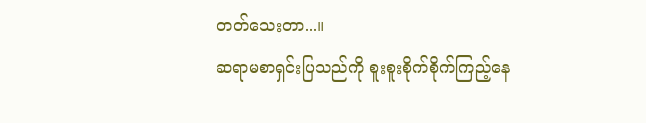တတ်သေးတာ...။
ဆရာမစာရှင်းပြသည်ကို စူးစူးစိုက်စိုက်ကြည့်နေ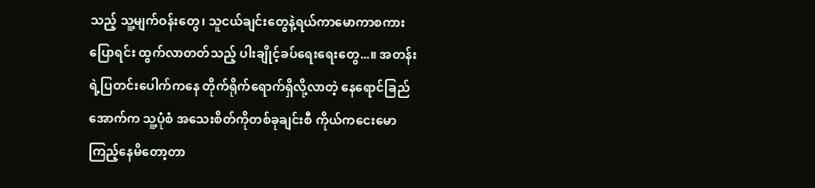သည့် သူ့မျက်ဝန်းတွေ၊ သူငယ်ချင်းတွေနဲ့ရယ်ကာမောကာစကားပြောရင်း ထွက်လာတတ်သည့် ပါးချိုင့်ခပ်ရေးရေးတွေ...။ အတန်းရဲ့ပြတင်းပေါက်ကနေ တိုက်ရိုက်ရောက်ရှိလို့လာတဲ့ နေရောင်ခြည်အောက်က သူ့ပုံစံ အသေးစိတ်ကိုတစ်ခုချင်းစီ ကိုယ်ကငေးမောကြည့်နေမိတော့တာ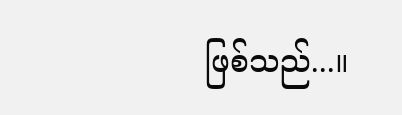ဖြစ်သည်...။